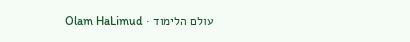עולם הלימוד · Olam HaLimud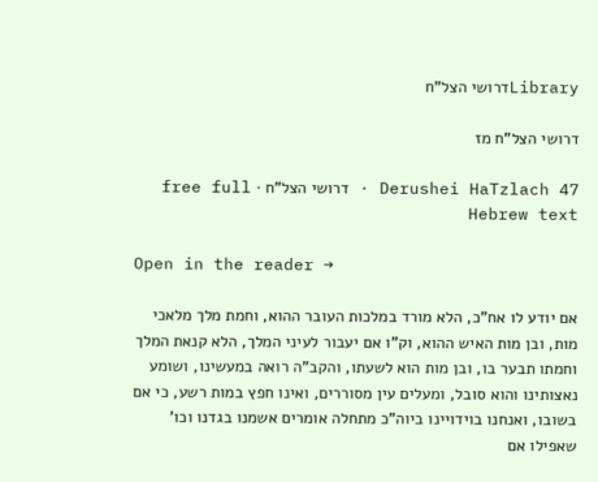Libraryדרושי הצל"ח

דרושי הצל"ח מז

Derushei HaTzlach 47 · דרושי הצל"ח · free full Hebrew text

Open in the reader →

אם יודע לו אח"כ, הלא מורד במלכות העובר ההוא, וחמת מלך מלאכי מות, ובן מות האיש ההוא, וק"ו אם יעבור לעיני המלך, הלא קנאת המלך וחמתו תבער בו, ובן מות הוא לשעתו, והקב"ה רואה במעשינו, ושומע נאצותינו והוא סובל, ומעלים עין מסוררים, ואינו חפץ במות רשע, כי אם בשובו, ואנחנו בוידויינו ביוה"כ מתחלה אומרים אשמנו בגדנו וכו' שאפילו אם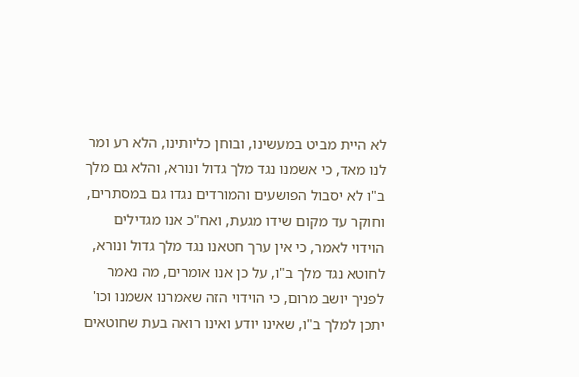לא היית מביט במעשינו, ובוחן כליותינו, הלא רע ומר לנו מאד, כי אשמנו נגד מלך גדול ונורא, והלא גם מלך ב"ו לא יסבול הפושעים והמורדים נגדו גם במסתרים, וחוקר עד מקום שידו מגעת, ואח"כ אנו מגדילים הוידוי לאמר, כי אין ערך חטאנו נגד מלך גדול ונורא, לחוטא נגד מלך ב"ו, על כן אנו אומרים, מה נאמר לפניך יושב מרום, כי הוידוי הזה שאמרנו אשמנו וכו' יתכן למלך ב"ו, שאינו יודע ואינו רואה בעת שחוטאים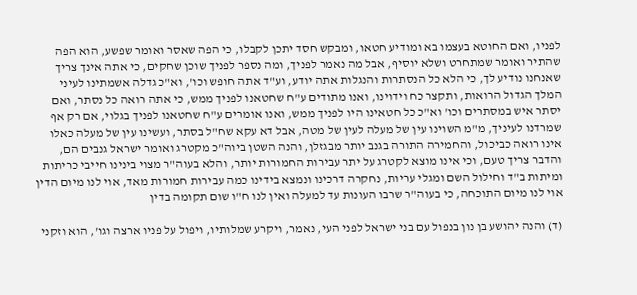לפניו, ואם החוטא בעצמו בא ומודיע חטאו, ומבקש חסד יתכן לקבלו, כי הפה שאסר ואומר שפשע, הוא הפה שהתיר ואומר שמתחרט ושלא יוסיף, אבל מה נאמר לפניך, ומה נספר לפניך שוכן שחקים, כי אתה אינך צריך שאנחנו נודיע לך, כי הלא כל הנסתרות והנגלות אתה יודע, וע"ד אתה חופש וכו', וא"כ גדלה אשמתינו לעיני המלך הגדול הרואות, ותקצר כח וידוינו, ואנו מתודים ע"ח שחטאנו לפניך ממש, כי אתה רואה כל נסתר, ואם יסתר איש במסתרים וכו' וא"כ כל חטאינו היו לפניך ממש, ואנו אומרים ע"ח שחטאנו לפניך בגלוי, אם רק אף שמרדנו לעיניך, מ"מ השוינו עין של מעלה לעין של מטה, אבל דא עקא שח"ל בסתר, ועשינו עין של מעלה כאלו אינו רואה כביכול, והחמירה התורה בגנב יותר מבגזלן, והנה השטן ביוה"כ מקטרג ואומר ישראל גנבים הם, והדבר צריך טעם, וכי אינו מוצא לקטרג על יתר עבירות החמורות יותר, והלא בעוה"ר מצוי בינינו חייבי כריתות ומיתות ב"ד וחילול השם ומגלי עריות, נחקרה דרכינו ונמצא בידינו כמה עבירות חמורות מאד, אוי לנו מיום הדין אוי לנו מיום התוכחה, כי בעוה"ר שרבו העונות עד למעלה ואין לנו ח"ו שום תקומה בדין

(ד) והנה יהושע בן נון בנפול עם בני ישראל לפני העי, נאמר, ויקרע שמלותיו, ויפול על פניו ארצה וגו', הוא וזקני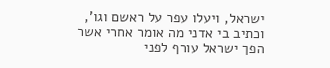ישראל, ויעלו עפר על ראשם וגו', וכתיב בי אדני מה אומר אחרי אשר הפך ישראל עורף לפני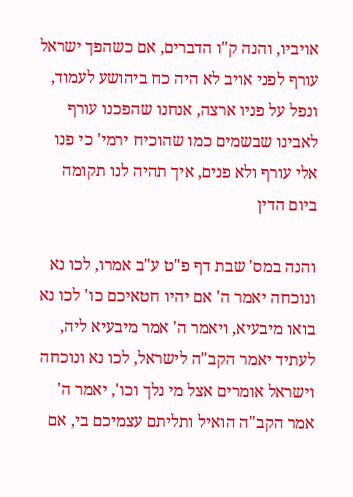אויביו, והנה ק"ו הדברים, אם כשהפך ישראל עורף לפני אויב לא היה כח ביהושע לעמוד, ונפל על פניו ארצה, אנחנו שהפכנו עורף לאבינו שבשמים כמו שהוכיח ירמי' כי פנו אלי עורף ולא פנים, איך תהיה לנו תקומה ביום הדין

והנה במס' שבת דף פ"ט ע"ב אמרו, לכו נא ונוכחה יאמר ה' אם יהיו חטאיכם כו' לכו נא בואו מיבעיא, ויאמר ה' אמר מיבעיא ליה, לעתיד יאמר הקב"ה לישראל, לכו נא ונוכחה וישראל אומרים אצל מי נלך וכו', יאמר ה' אמר הקב"ה הואיל ותליתם עצמיכם בי, אם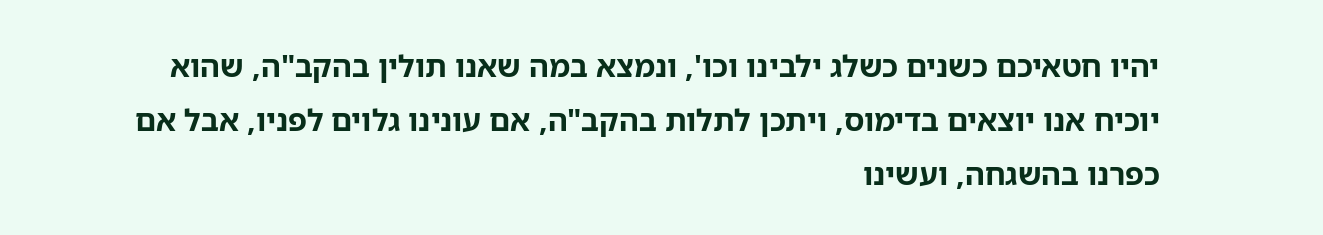יהיו חטאיכם כשנים כשלג ילבינו וכו', ונמצא במה שאנו תולין בהקב"ה, שהוא יוכיח אנו יוצאים בדימוס, ויתכן לתלות בהקב"ה, אם עונינו גלוים לפניו, אבל אם כפרנו בהשגחה, ועשינו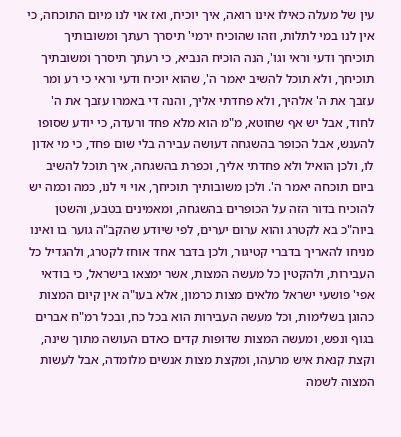עין של מעלה כאילו אינו רואה, איך יוכיח, ואז אוי לנו מיום התוכחה, כי אין לנו במי לתלות, וזהו שהוכיח ירמי' תיסרך רעתך ומשובותיך תוכיחך ודעי וראי וגו', הנה הוכיח הנביא, כי רעתך תיסרך ומשובתיך תוכיחך, ולא תוכל להשיב יאמר ה', שהוא יוכיח ודעי וראי כי רע ומר עזבך את ה' אלהיך, ולא פחדתי אליך, והנה די באמרו עזבך את ה' לחוד, אבל יש אף שחוטא, מ"מ הוא מלא פחד ורעדה, כי יודע שסופו להענש, אבל הכופר בהשגחה דעושה עבירה בלי שום פחד, כי מי אדון לו, ולכן הואיל ולא פחדתי אליך, וכפרת בהשגחה, איך תוכל להשיב ביום תוכחה יאמר ה'. ולכן משובותיך תוכיחך, אוי וי לנו, כמה וכמה יש להוכיח בדור הזה על הכופרים בהשגחה, ומאמינים בטבע, והשטן ביוה"כ בא לקטרג והוא ערום יערים, לפי שיודע שהקב"ה גוער בו ואינו מניחו להאריך בדברי קטיגור, ולכן בדבר אחד אוחז לקטרג, ולהגדיל כל העבירות, ולהקטין כל מעשה המצות, אשר ימצאו בישראל, כי בודאי אפי' פושעי ישראל מלאים מצות כרמון, אלא בעו"ה אין קיום המצות כהוגן בשלימות, וכל מעשה העבירות הוא בכל כח, ובכל רמ"ח אברים בגוף ונפש, ומעשה המצות שדופות קדים כאדם העושה מתוך שינה, וקצת קנאת איש מרעהו, ומקצת מצות אנשים מלומדה, אבל לעשות המצוה לשמה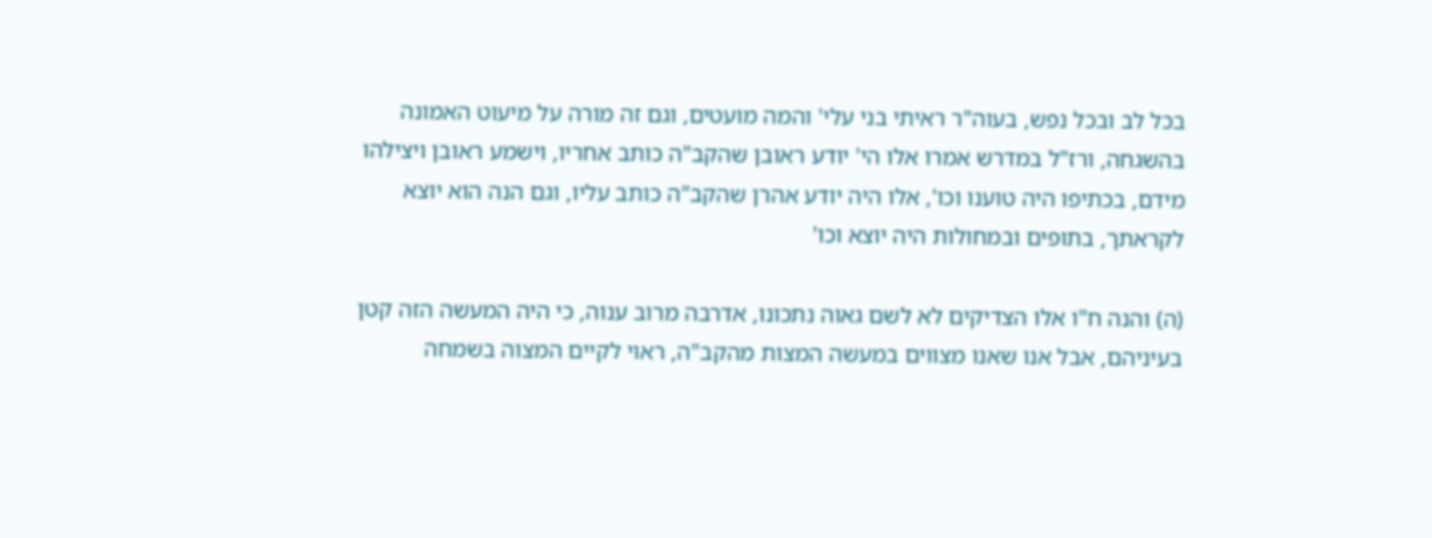בכל לב ובכל נפש, בעוה"ר ראיתי בני עלי' והמה מועטים, וגם זה מורה על מיעוט האמונה בהשגחה, ורז"ל במדרש אמרו אלו הי' יודע ראובן שהקב"ה כותב אחריו, וישמע ראובן ויצילהו מידם, בכתיפו היה טוענו וכו', אלו היה יודע אהרן שהקב"ה כותב עליו, וגם הנה הוא יוצא לקראתך, בתופים ובמחולות היה יוצא וכו'

(ה) והנה ח"ו אלו הצדיקים לא לשם גאוה נתכונו, אדרבה מרוב ענוה, כי היה המעשה הזה קטן בעיניהם, אבל אנו שאנו מצווים במעשה המצות מהקב"ה, ראוי לקיים המצוה בשמחה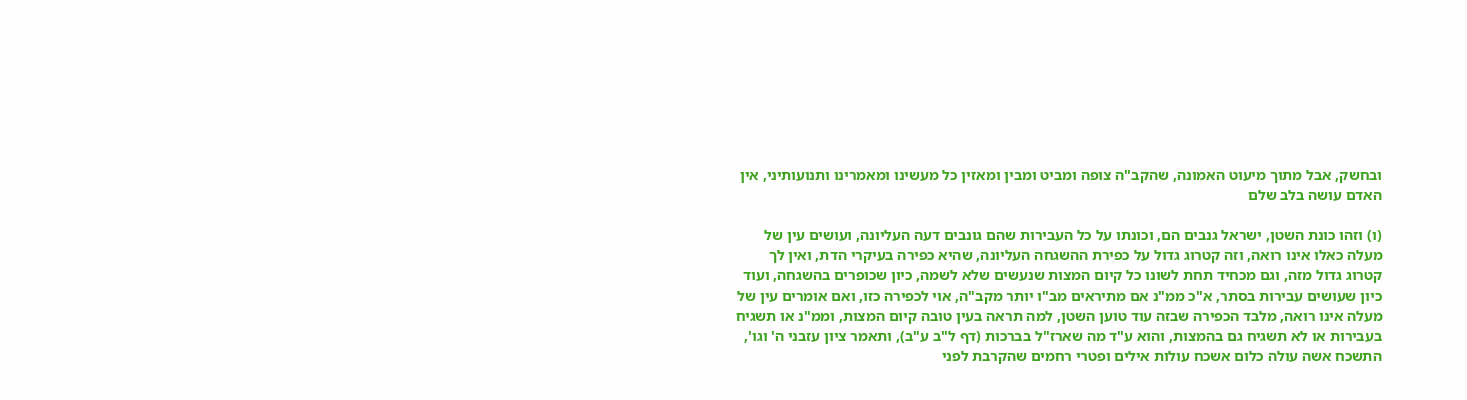ובחשק, אבל מתוך מיעוט האמונה, שהקב"ה צופה ומביט ומבין ומאזין כל מעשינו ומאמרינו ותנועותיני, אין האדם עושה בלב שלם

(ו) וזהו כונת השטן, ישראל גנבים הם, וכונתו על כל העבירות שהם גונבים דעה העליונה, ועושים עין של מעלה כאלו אינו רואה, וזה קטרוג גדול על כפירת ההשגחה העליונה, שהיא כפירה בעיקרי הדת, ואין לך קטרוג גדול מזה, וגם מכחיד תחת לשונו כל קיום המצות שנעשים שלא לשמה, כיון שכופרים בהשגחה, ועוד כיון שעושים עבירות בסתר, א"כ ממ"נ אם מתיראים מב"ו יותר מקב"ה, אוי לכפירה כזו, ואם אומרים עין של מעלה אינו רואה, מלבד הכפירה שבזה עוד טוען השטן, למה תראה בעין טובה קיום המצות, וממ"נ או תשגיח בעבירות או לא תשגיח גם בהמצות, והוא ע"ד מה שארז"ל בברכות (דף ל"ב ע"ב), ותאמר ציון עזבני ה' וגו', התשכח אשה עולה כלום אשכח עולות אילים ופטרי רחמים שהקרבת לפני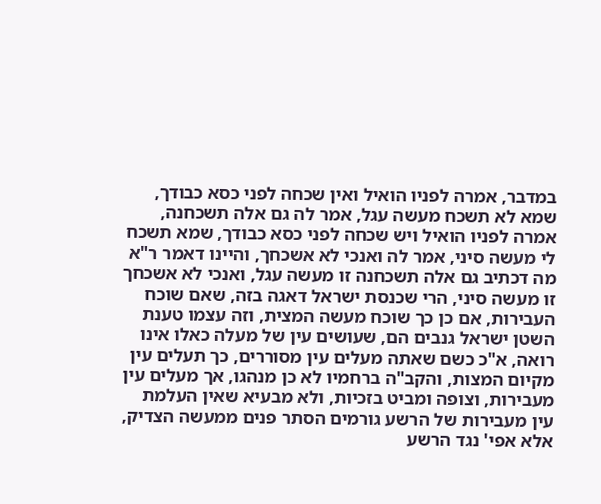במדבר, אמרה לפניו הואיל ואין שכחה לפני כסא כבודך, שמא לא תשכח מעשה עגל, אמר לה גם אלה תשכחנה, אמרה לפניו הואיל ויש שכחה לפני כסא כבודך, שמא תשכח לי מעשה סיני, אמר לה ואנכי לא אשכחך, והיינו דאמר ר"א מה דכתיב גם אלה תשכחנה זו מעשה עגל, ואנכי לא אשכחך זו מעשה סיני, הרי שכנסת ישראל דאגה בזה, שאם שוכח העבירות, אם כן כך שוכח מעשה המצית, וזה עצמו טענת השטן ישראל גנבים הם, שעושים עין של מעלה כאלו אינו רואה, א"כ כשם שאתה מעלים עין מסוררים, כך תעלים עין מקיום המצות, והקב"ה ברחמיו לא כן מנהגו, אך מעלים עין מעבירות, וצופה ומביט בזכיות, ולא מבעיא שאין העלמת עין מעבירות של הרשע גורמים הסתר פנים ממעשה הצדיק, אלא אפי' נגד הרשע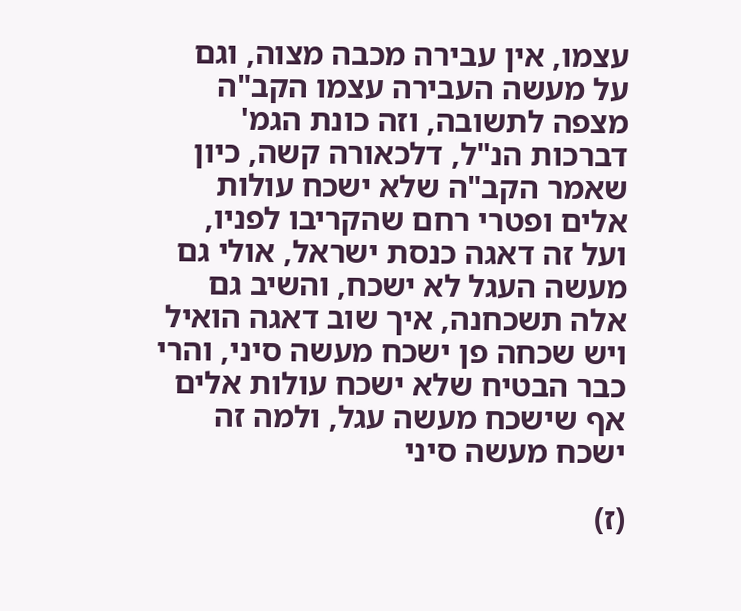עצמו, אין עבירה מכבה מצוה, וגם על מעשה העבירה עצמו הקב"ה מצפה לתשובה, וזה כונת הגמ' דברכות הנ"ל, דלכאורה קשה, כיון שאמר הקב"ה שלא ישכח עולות אלים ופטרי רחם שהקריבו לפניו, ועל זה דאגה כנסת ישראל, אולי גם מעשה העגל לא ישכח, והשיב גם אלה תשכחנה, איך שוב דאגה הואיל ויש שכחה פן ישכח מעשה סיני, והרי כבר הבטיח שלא ישכח עולות אלים אף שישכח מעשה עגל, ולמה זה ישכח מעשה סיני

(ז)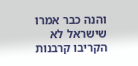והנה כבר אמרו שישראל לא הקריבו קרבנות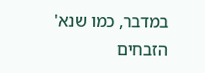במדבר, כמו שנא' הזבחים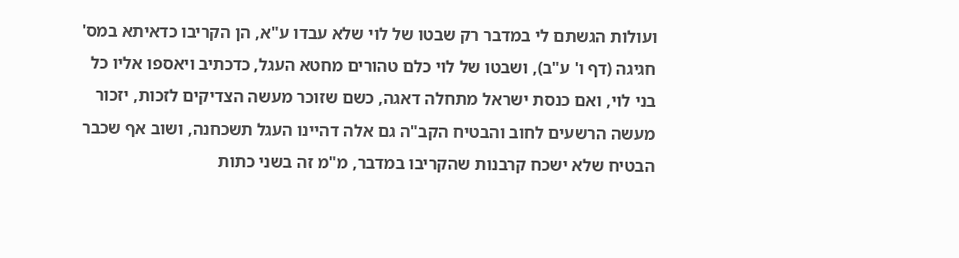ועולות הגשתם לי במדבר רק שבטו של לוי שלא עבדו ע"א, הן הקריבו כדאיתא במס' חגיגה (דף ו' ע"ב), ושבטו של לוי כלם טהורים מחטא העגל, כדכתיב ויאספו אליו כל בני לוי, ואם כנסת ישראל מתחלה דאגה, כשם שזוכר מעשה הצדיקים לזכות, יזכור מעשה הרשעים לחוב והבטיח הקב"ה גם אלה דהיינו העגל תשכחנה, ושוב אף שכבר הבטיח שלא ישכח קרבנות שהקריבו במדבר, מ"מ זה בשני כתות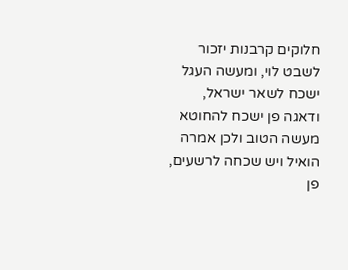חלוקים קרבנות יזכור לשבט לוי, ומעשה העגל ישכח לשאר ישראל, ודאגה פן ישכח להחוטא מעשה הטוב ולכן אמרה הואיל ויש שכחה לרשעים, פן